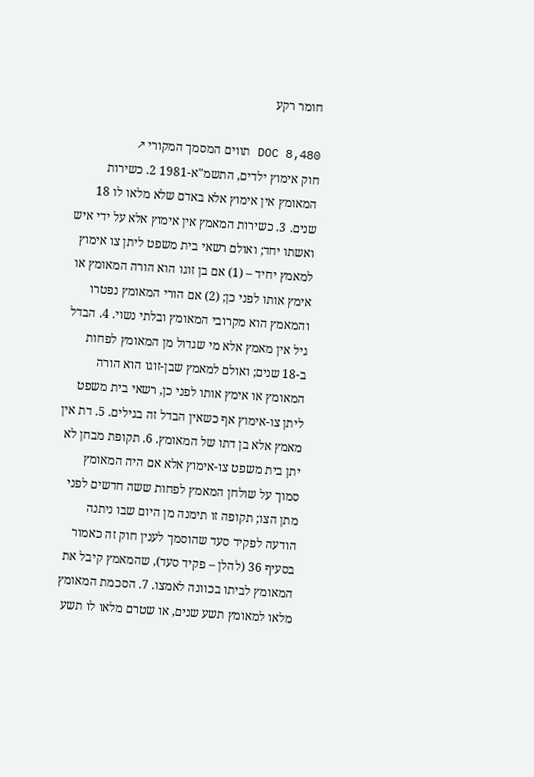חומר רקע

DOC 8,480 תווים המסמך המקורי ↗
חוק אימוץ ילדים, התשמ"א-1981 2. כשירות המאומץ אין אימוץ אלא באדם שלא מלאו לו 18 שנים. 3. כשירות המאמץ אין אימוץ אלא על ידי איש ואשתו יחד; ואולם רשאי בית משפט ליתן צו אימוץ למאמץ יחיד – (1) אם בן זוגו הוא הורה המאומץ או אימץ אותו לפני כן; (2) אם הורי המאומץ נפטרו והמאמץ הוא מקרובי המאומץ ובלתי נשוי. 4. הבדל גיל אין מאמץ אלא מי שגדול מן המאומץ לפחות ב-18 שנים; ואולם למאמץ שבן-זוגו הוא הורה המאומץ או אימץ אותו לפני כן, רשאי בית משפט ליתן צו-אימוץ אף כשאין הבדל זה בגילים. 5. דת אין מאמץ אלא בן דתו של המאומץ. 6. תקופת מבחן לא יתן בית משפט צו-אימוץ אלא אם היה המאומץ סמוך על שולחן המאמץ לפחות ששה חדשים לפני מתן הצו; תקופה זו תימנה מן היום שבו ניתנה הודעה לפקיד סעד שהוסמך לענין חוק זה כאמור בסעיף 36 (להלן – פקיד סעד), שהמאמץ קיבל את המאומץ לביתו בכוונה לאמצו. 7. הסכמת המאומץ מלאו למאומץ תשע שנים, או שטרם מלאו לו תשע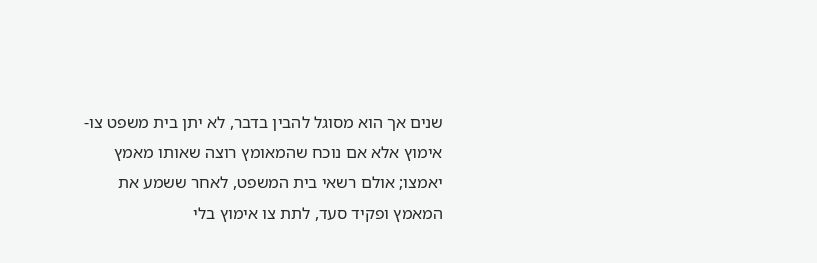שנים אך הוא מסוגל להבין בדבר, לא יתן בית משפט צו-אימוץ אלא אם נוכח שהמאומץ רוצה שאותו מאמץ יאמצו; אולם רשאי בית המשפט, לאחר ששמע את המאמץ ופקיד סעד, לתת צו אימוץ בלי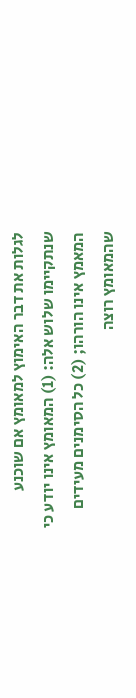לגלות את דבר האימוץ למאומץ אם שוכנע שנתקיימו שלוש אלה: (1) המאומץ אינו יודע כי המאמץ אינו הורהו; (2) כל הסימנים מעידים שהמאומץ רוצה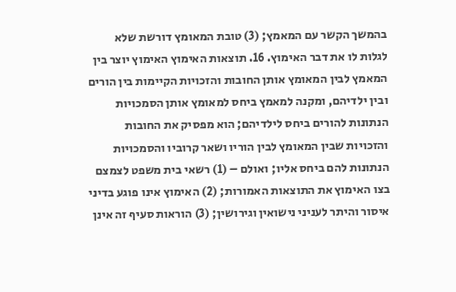בהמשך הקשר עם המאמץ; (3) טובת המאומץ דורשת שלא לגלות לו את דבר האימוץ. 16. תוצאות האימוץ האימוץ יוצר בין המאמץ לבין המאומץ אותן החובות והזכויות הקיימות בין הורים ובין ילדיהם, ומקנה למאמץ ביחס למאומץ אותן הסמכויות הנתונות להורים ביחס לילדיהם; הוא מפסיק את החובות והזכויות שבין המאומץ לבין הוריו ושאר קרוביו והסמכויות הנתונות להם ביחס אליו; ואולם – (1) רשאי בית משפט לצמצם בצו האימוץ את התוצאות האמורות; (2) האימוץ אינו פוגע בדיני איסור והיתר לעניני נישואין וגירושין; (3) הוראות סעיף זה אינן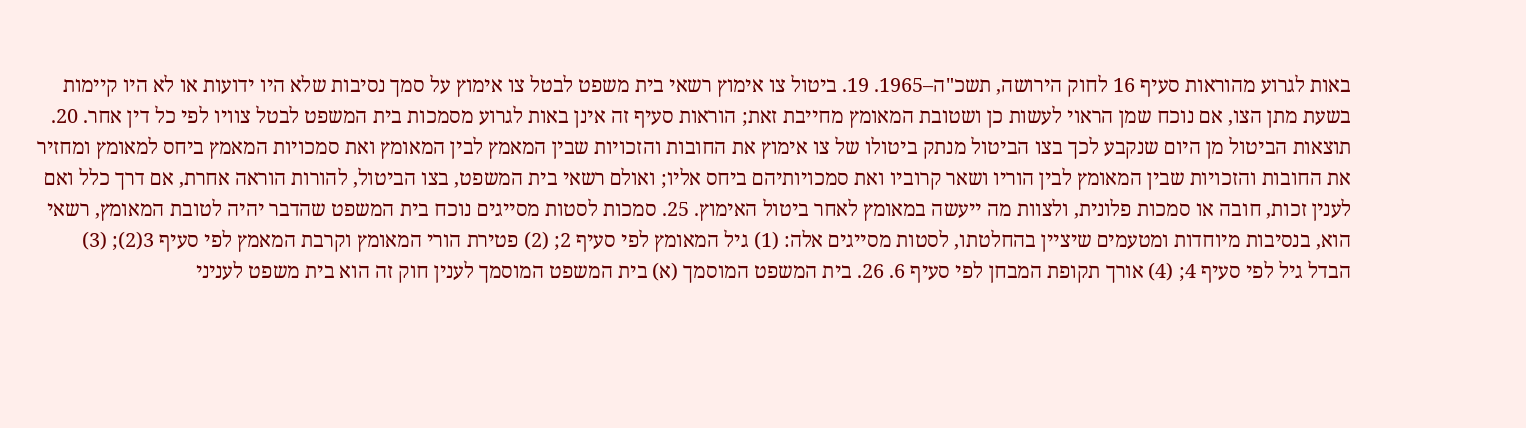באות לגרוע מהוראות סעיף 16 לחוק הירושה, תשכ"ה–1965. 19. ביטול צו אימוץ רשאי בית משפט לבטל צו אימוץ על סמך נסיבות שלא היו ידועות או לא היו קיימות בשעת מתן הצו, אם נוכח שמן הראוי לעשות כן ושטובת המאומץ מחייבת זאת; הוראות סעיף זה אינן באות לגרוע מסמכות בית המשפט לבטל צוויו לפי כל דין אחר. 20. תוצאות הביטול מן היום שנקבע לכך בצו הביטול מנתק ביטולו של צו אימוץ את החובות והזכויות שבין המאמץ לבין המאומץ ואת סמכויות המאמץ ביחס למאומץ ומחזיר את החובות והזכויות שבין המאומץ לבין הוריו ושאר קרוביו ואת סמכויותיהם ביחס אליו; ואולם רשאי בית המשפט, בצו הביטול, להורות הוראה אחרת, אם דרך כלל ואם לענין זכות, חובה או סמכות פלונית, ולצוות מה ייעשה במאומץ לאחר ביטול האימוץ. 25. סמכות לסטות מסייגים נוכח בית המשפט שהדבר יהיה לטובת המאומץ, רשאי הוא, בנסיבות מיוחדות ומטעמים שיציין בהחלטתו, לסטות מסייגים אלה: (1) גיל המאומץ לפי סעיף 2; (2) פטירת הורי המאומץ וקרבת המאמץ לפי סעיף 3(2); (3) הבדל גיל לפי סעיף 4; (4) אורך תקופת המבחן לפי סעיף 6. 26. בית המשפט המוסמך (א) בית המשפט המוסמך לענין חוק זה הוא בית משפט לעניני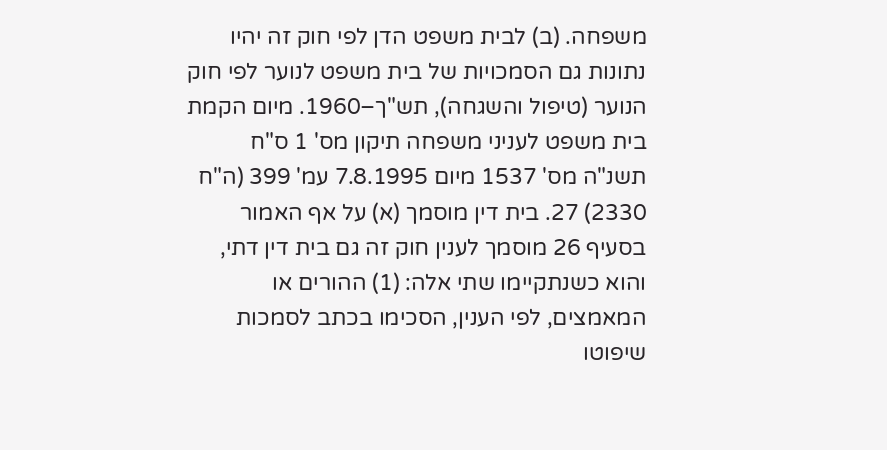משפחה. (ב) לבית משפט הדן לפי חוק זה יהיו נתונות גם הסמכויות של בית משפט לנוער לפי חוק הנוער (טיפול והשגחה), תש"ך–1960. מיום הקמת בית משפט לעניני משפחה תיקון מס' 1 ס"ח תשנ"ה מס' 1537 מיום 7.8.1995 עמ' 399 (ה"ח 2330) 27. בית דין מוסמך (א) על אף האמור בסעיף 26 מוסמך לענין חוק זה גם בית דין דתי, והוא כשנתקיימו שתי אלה: (1) ההורים או המאמצים, לפי הענין, הסכימו בכתב לסמכות שיפוטו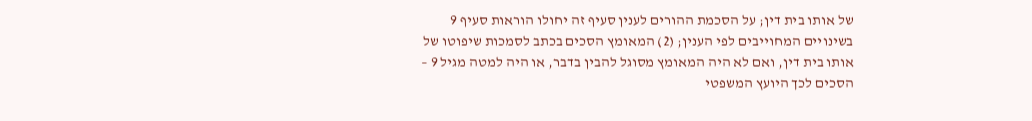של אותו בית דין; על הסכמת ההורים לענין סעיף זה יחולו הוראות סעיף 9 בשינויים המחוייבים לפי הענין; (2) המאומץ הסכים בכתב לסמכות שיפוטו של אותו בית דין, ואם לא היה המאומץ מסוגל להבין בדבר, או היה למטה מגיל 9 – הסכים לכך היועץ המשפטי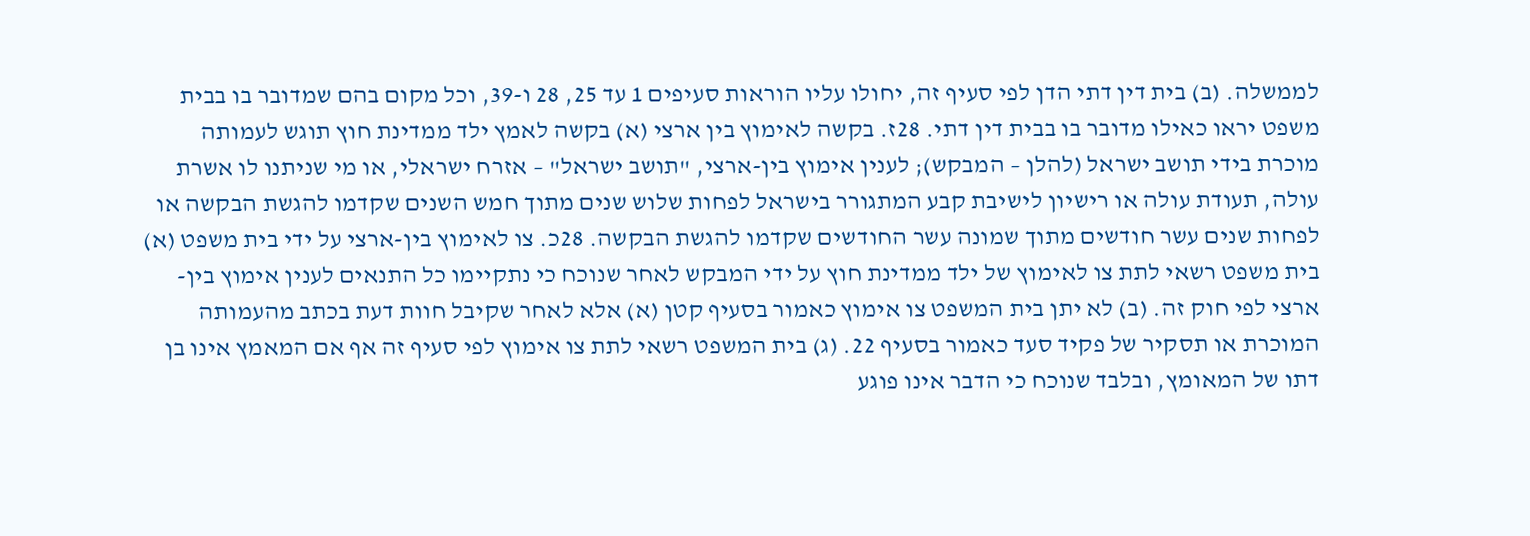לממשלה. (ב) בית דין דתי הדן לפי סעיף זה, יחולו עליו הוראות סעיפים 1 עד 25, 28 ו-39, וכל מקום בהם שמדובר בו בבית משפט יראו כאילו מדובר בו בבית דין דתי. 28ז. בקשה לאימוץ בין ארצי (א) בקשה לאמץ ילד ממדינת חוץ תוגש לעמותה מוכרת בידי תושב ישראל (להלן – המבקש); לענין אימוץ בין-ארצי, "תושב ישראל" – אזרח ישראלי, או מי שניתנו לו אשרת עולה, תעודת עולה או רישיון לישיבת קבע המתגורר בישראל לפחות שלוש שנים מתוך חמש השנים שקדמו להגשת הבקשה או לפחות שנים עשר חודשים מתוך שמונה עשר החודשים שקדמו להגשת הבקשה. 28כ. צו לאימוץ בין-ארצי על ידי בית משפט (א) בית משפט רשאי לתת צו לאימוץ של ילד ממדינת חוץ על ידי המבקש לאחר שנוכח כי נתקיימו כל התנאים לענין אימוץ בין-ארצי לפי חוק זה. (ב) לא יתן בית המשפט צו אימוץ כאמור בסעיף קטן (א) אלא לאחר שקיבל חוות דעת בכתב מהעמותה המוכרת או תסקיר של פקיד סעד כאמור בסעיף 22. (ג) בית המשפט רשאי לתת צו אימוץ לפי סעיף זה אף אם המאמץ אינו בן דתו של המאומץ, ובלבד שנוכח כי הדבר אינו פוגע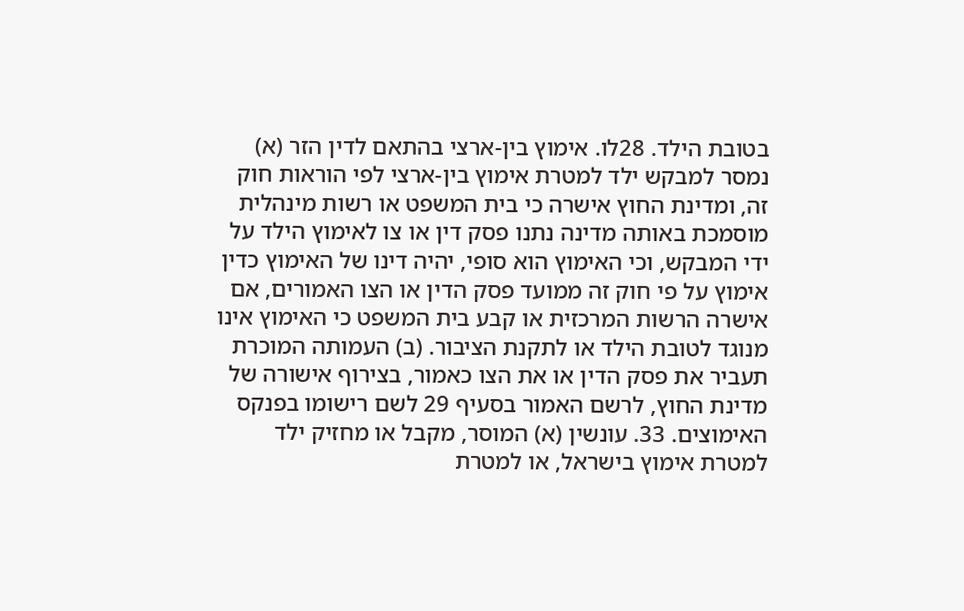בטובת הילד. 28לו. אימוץ בין-ארצי בהתאם לדין הזר (א) נמסר למבקש ילד למטרת אימוץ בין-ארצי לפי הוראות חוק זה, ומדינת החוץ אישרה כי בית המשפט או רשות מינהלית מוסמכת באותה מדינה נתנו פסק דין או צו לאימוץ הילד על ידי המבקש, וכי האימוץ הוא סופי, יהיה דינו של האימוץ כדין אימוץ על פי חוק זה ממועד פסק הדין או הצו האמורים, אם אישרה הרשות המרכזית או קבע בית המשפט כי האימוץ אינו מנוגד לטובת הילד או לתקנת הציבור. (ב) העמותה המוכרת תעביר את פסק הדין או את הצו כאמור, בצירוף אישורה של מדינת החוץ, לרשם האמור בסעיף 29 לשם רישומו בפנקס האימוצים. 33. עונשין (א) המוסר, מקבל או מחזיק ילד למטרת אימוץ בישראל, או למטרת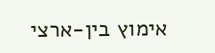אימוץ בין-ארצי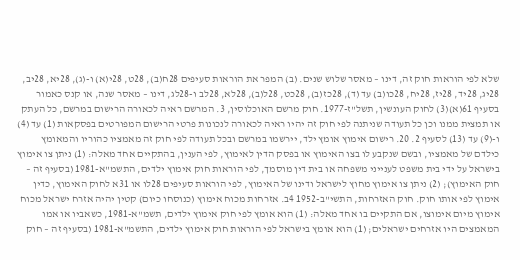שלא לפי הוראות חוק זה, דינו – מאסר שלוש שנים. (ב) המפר את הוראות סעיפים 28ח(ב), 28ט, 28י(א) ו-(ג), 28יא, 28יב, 28יג, 28יד, 28יז, 28יח, 28כו(ב) עד (ד), 28כז(ב), 28כט, 28ל(ב), 28לא, 28לב ו-28לג, דינו – מאסר שנה, או קנס כאמור בסעיף 61(א)(3) לחוק העונשין, תשל"ז-1977. חוק מרשם האוכלוסין, 3. המרשם ראיה לכאורה הרישום במרשם, כל העתק או תמצית ממנו וכן כל תעודה שניתנה לפי חוק זה יהיו ראיה לכאורה לנכונות פרטי הרישום המפורטים בפסקאות (1) עד (4) ו-(9) עד (13) לסעיף 2. 20. רישום אימוץ אומץ ילד, יירשמו במרשם ובכל תעודה לפי חוק זה מאמציו כהוריו והמאומץ כילדם של מאמציו, ובשם שנקבע לו בצו האימוץ או בפסק הדין לאימוץ, לפי הענין, בהתקיים אחד מאלה: (1) ניתן צו אימוץ בישראל על ידי בית משפט לענייני משפחה או בית דין מוסמך, לפי הוראות חוק אימוץ ילדים, התשמ"א-1981 (בסעיף זה – חוק האימוץ); (2) ניתן צו אימוץ מחוץ לישראל ודינו של האימוץ, לפי הוראות סעיפים 28לו או 31א לחוק האימוץ, כדין אימוץ לפי אותו חוק. חוק האזרחות, התשי"ב-1952 4ב. אזרחות מכוח אימוץ (כנוסחו כיום) קטין יהיה אזרח ישראל מכוח אימוץ מיום אימוצו, אם התקיים בו אחד מאלה: (1) הוא אומץ לפי חוק אימוץ ילדים, תשמ"א-1981, כשאביו או אמו המאמצים היו אזרחים ישראלים; (1) הוא אומץ בישראל לפי הוראות חוק אימוץ ילדים, התשמ"א-1981 (בסעיף זה – חוק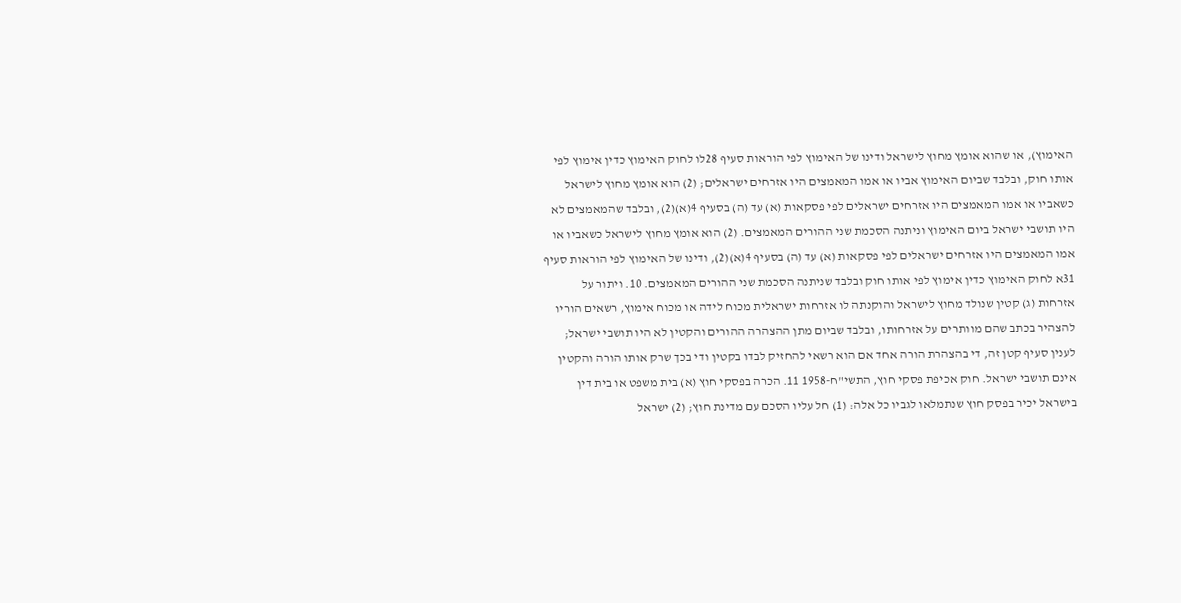האימוץ), או שהוא אומץ מחוץ לישראל ודינו של האימוץ לפי הוראות סעיף 28לו לחוק האימוץ כדין אימוץ לפי אותו חוק, ובלבד שביום האימוץ אביו או אמו המאמצים היו אזרחים ישראלים; (2) הוא אומץ מחוץ לישראל כשאביו או אמו המאמצים היו אזרחים ישראלים לפי פסקאות (א) עד (ה) בסעיף 4(א)(2), ובלבד שהמאמצים לא היו תושבי ישראל ביום האימוץ וניתנה הסכמת שני ההורים המאמצים. (2) הוא אומץ מחוץ לישראל כשאביו או אמו המאמצים היו אזרחים ישראלים לפי פסקאות (א) עד (ה) בסעיף 4(א)(2), ודינו של האימוץ לפי הוראות סעיף 31א לחוק האימוץ כדין אימוץ לפי אותו חוק ובלבד שניתנה הסכמת שני ההורים המאמצים. 10. ויתור על אזרחות (ג) קטין שנולד מחוץ לישראל והוקנתה לו אזרחות ישראלית מכוח לידה או מכוח אימוץ, רשאים הוריו להצהיר בכתב שהם מוותרים על אזרחותו, ובלבד שביום מתן ההצהרה ההורים והקטין לא היו תושבי ישראל; לענין סעיף קטן זה, די בהצהרת הורה אחד אם הוא רשאי להחזיק לבדו בקטין ודי בכך שרק אותו הורה והקטין אינם תושבי ישראל. חוק אכיפת פסקי חוץ, התשי"ח-1958 11. הכרה בפסקי חוץ (א) בית משפט או בית דין בישראל יכיר בפסק חוץ שנתמלאו לגביו כל אלה: (1) חל עליו הסכם עם מדינת חוץ; (2) ישראל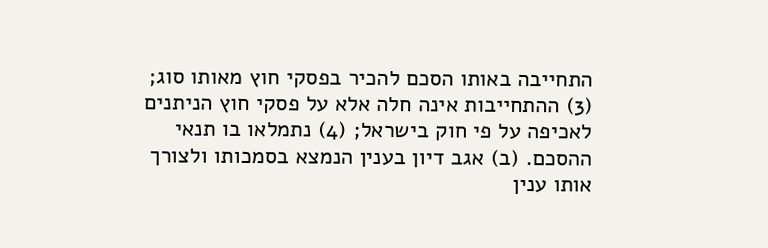התחייבה באותו הסכם להכיר בפסקי חוץ מאותו סוג; (3) ההתחייבות אינה חלה אלא על פסקי חוץ הניתנים  לאכיפה על פי חוק בישראל; (4) נתמלאו בו תנאי ההסכם. (ב) אגב דיון בענין הנמצא בסמכותו ולצורך אותו ענין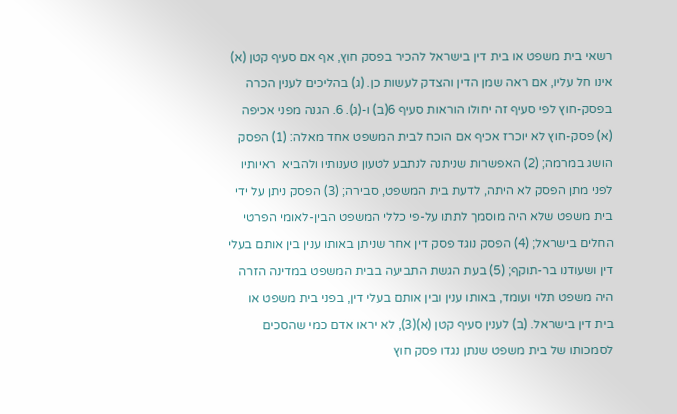רשאי בית משפט או בית דין בישראל להכיר בפסק חוץ, אף אם סעיף קטן (א) אינו חל עליו, אם ראה שמן הדין והצדק לעשות כן. (ג) בהליכים לענין הכרה בפסק-חוץ לפי סעיף זה יחולו הוראות סעיף 6(ב) ו-(ג). 6. הגנה מפני אכיפה (א) פסק-חוץ לא יוכרז אכיף אם הוכח לבית המשפט אחד מאלה: (1) הפסק הושג במרמה; (2) האפשרות שניתנה לנתבע לטעון טענותיו ולהביא  ראיותיו לפני מתן הפסק לא היתה, לדעת בית המשפט, סבירה; (3) הפסק ניתן על ידי בית משפט שלא היה מוסמך לתתו על-פי כללי המשפט הבין-לאומי הפרטי החלים בישראל; (4) הפסק נוגד פסק דין אחר שניתן באותו ענין בין אותם בעלי דין ושעודנו בר-תוקף; (5) בעת הגשת התביעה בבית המשפט במדינה הזרה היה משפט תלוי ועומד, באותו ענין ובין אותם בעלי דין, בפני בית משפט או בית דין בישראל. (ב) לענין סעיף קטן (א)(3), לא יראו אדם כמי שהסכים לסמכותו של בית משפט שנתן נגדו פסק חוץ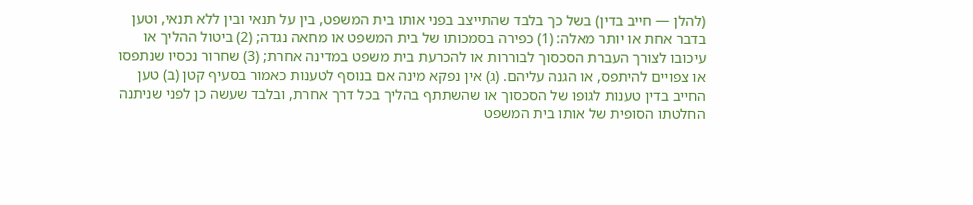(להלן — חייב בדין) בשל כך בלבד שהתייצב בפני אותו בית המשפט, בין על תנאי ובין ללא תנאי, וטען בדבר אחת או יותר מאלה: (1) כפירה בסמכותו של בית המשפט או מחאה נגדה; (2) ביטול ההליך או עיכובו לצורך העברת הסכסוך לבוררות או להכרעת בית משפט במדינה אחרת; (3) שחרור נכסיו שנתפסו או צפויים להיתפס, או הגנה עליהם. (ג) אין נפקא מינה אם בנוסף לטענות כאמור בסעיף קטן (ב) טען החייב בדין טענות לגופו של הסכסוך או שהשתתף בהליך בכל דרך אחרת, ובלבד שעשה כן לפני שניתנה החלטתו הסופית של אותו בית המשפט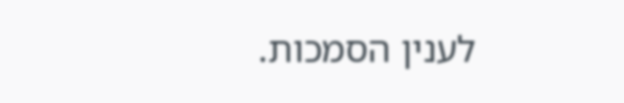לענין הסמכות.